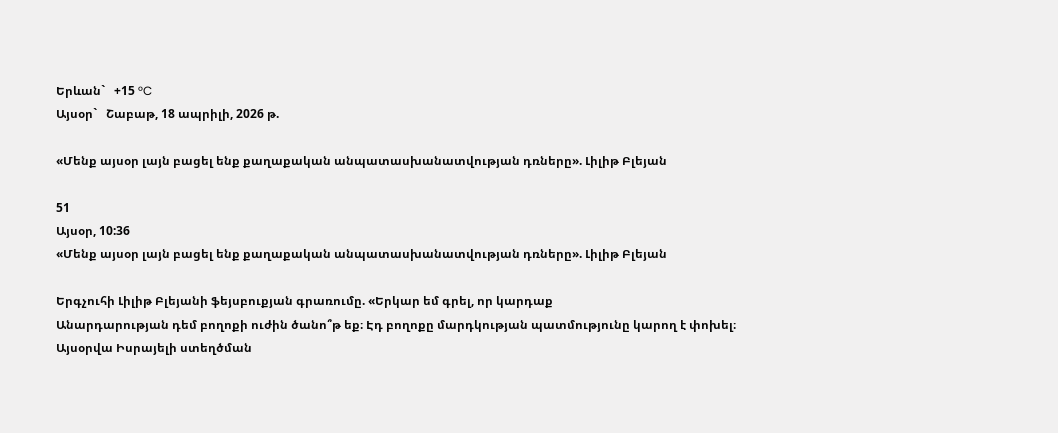Երևան`   +15 °C
Այսօր`   Շաբաթ, 18 ապրիլի, 2026 թ.

«Մենք այսօր լայն բացել ենք քաղաքական անպատասխանատվության դռները». Լիլիթ Բլեյան

51
Այսօր, 10:36
«Մենք այսօր լայն բացել ենք քաղաքական անպատասխանատվության դռները». Լիլիթ Բլեյան

Երգչուհի Լիլիթ Բլեյանի ֆեյսբուքյան գրառումը. «Երկար եմ գրել, որ կարդաք
Անարդարության դեմ բողոքի ուժին ծանո՞թ եք։ Էդ բողոքը մարդկության պատմությունը կարող է փոխել։
Այսօրվա Իսրայելի ստեղծման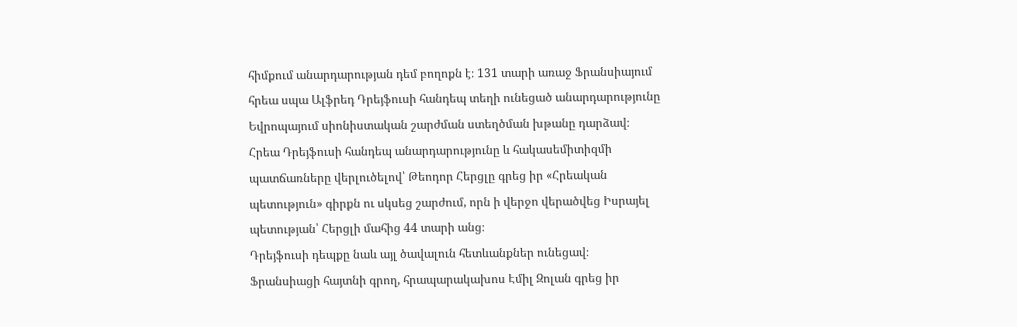հիմքում անարդարության դեմ բողոքն է։ 131 տարի առաջ Ֆրանսիայում հրեա սպա Ալֆրեդ Դրեյֆուսի հանդեպ տեղի ունեցած անարդարությունը Եվրոպայում սիոնիստական շարժման ստեղծման խթանը դարձավ։
Հրեա Դրեյֆուսի հանդեպ անարդարությունը և հակասեմիտիզմի պատճառները վերլուծելով՝ Թեոդոր Հերցլը գրեց իր «Հրեական պետություն» գիրքն ու սկսեց շարժում, որն ի վերջո վերածվեց Իսրայել պետության՝ Հերցլի մահից 44 տարի անց։
Դրեյֆուսի դեպքը նաև այլ ծավալուն հետևանքներ ունեցավ։
Ֆրանսիացի հայտնի գրող, հրապարակախոս Էմիլ Զոլան գրեց իր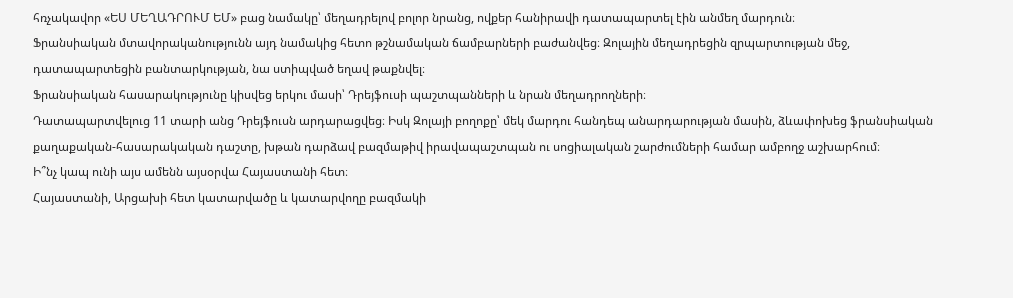հռչակավոր «ԵՍ ՄԵՂԱԴՐՈՒՄ ԵՄ» բաց նամակը՝ մեղադրելով բոլոր նրանց, ովքեր հանիրավի դատապարտել էին անմեղ մարդուն։
Ֆրանսիական մտավորականությունն այդ նամակից հետո թշնամական ճամբարների բաժանվեց։ Զոլային մեղադրեցին զրպարտության մեջ, դատապարտեցին բանտարկության, նա ստիպված եղավ թաքնվել։
Ֆրանսիական հասարակությունը կիսվեց երկու մասի՝ Դրեյֆուսի պաշտպանների և նրան մեղադրողների։
Դատապարտվելուց 11 տարի անց Դրեյֆուսն արդարացվեց։ Իսկ Զոլայի բողոքը՝ մեկ մարդու հանդեպ անարդարության մասին, ձևափոխեց ֆրանսիական քաղաքական-հասարակական դաշտը, խթան դարձավ բազմաթիվ իրավապաշտպան ու սոցիալական շարժումների համար ամբողջ աշխարհում։
Ի՞նչ կապ ունի այս ամենն այսօրվա Հայաստանի հետ։
Հայաստանի, Արցախի հետ կատարվածը և կատարվողը բազմակի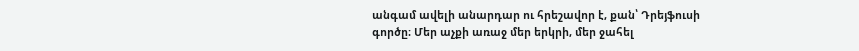անգամ ավելի անարդար ու հրեշավոր է, քան՝ Դրեյֆուսի գործը։ Մեր աչքի առաջ մեր երկրի, մեր ջահել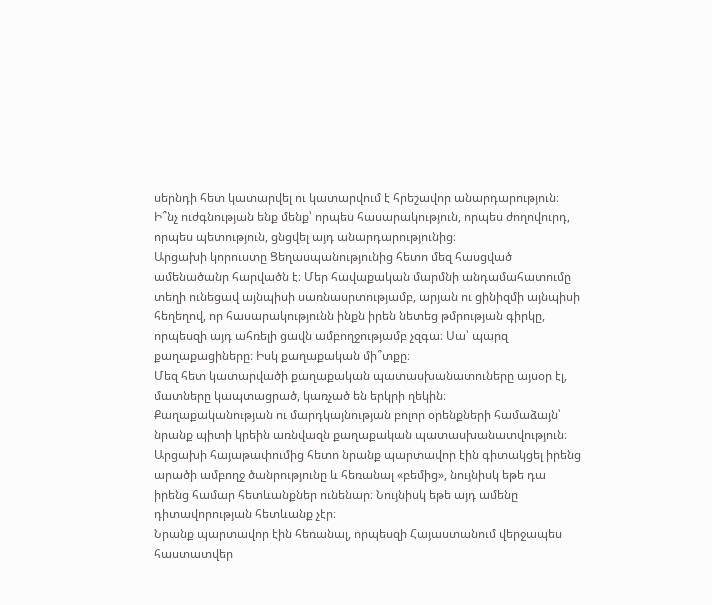սերնդի հետ կատարվել ու կատարվում է հրեշավոր անարդարություն։
Ի՞նչ ուժգնության ենք մենք՝ որպես հասարակություն, որպես ժողովուրդ, որպես պետություն, ցնցվել այդ անարդարությունից։
Արցախի կորուստը Ցեղասպանությունից հետո մեզ հասցված ամենածանր հարվածն է։ Մեր հավաքական մարմնի անդամահատումը տեղի ունեցավ այնպիսի սառնասրտությամբ, արյան ու ցինիզմի այնպիսի հեղեղով, որ հասարակությունն ինքն իրեն նետեց թմրության գիրկը, որպեսզի այդ ահռելի ցավն ամբողջությամբ չզգա։ Սա՝ պարզ քաղաքացիները։ Իսկ քաղաքական մի՞տքը։
Մեզ հետ կատարվածի քաղաքական պատասխանատուները այսօր էլ, մատները կապտացրած, կառչած են երկրի ղեկին։
Քաղաքականության ու մարդկայնության բոլոր օրենքների համաձայն՝ նրանք պիտի կրեին առնվազն քաղաքական պատասխանատվություն։ Արցախի հայաթափումից հետո նրանք պարտավոր էին գիտակցել իրենց արածի ամբողջ ծանրությունը և հեռանալ «բեմից», նույնիսկ եթե դա իրենց համար հետևանքներ ունենար։ Նույնիսկ եթե այդ ամենը դիտավորության հետևանք չէր։
Նրանք պարտավոր էին հեռանալ, որպեսզի Հայաստանում վերջապես հաստատվեր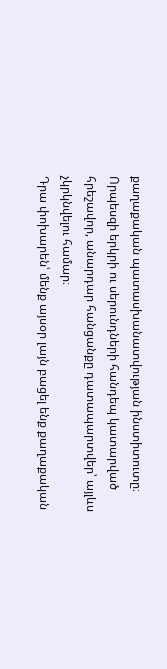քաղաքական պատասխանատվության ինստիտուտը։ Որպեսզի երկրի ու սերունդների հանդեպ կատարված հրեշավոր, անարդար հանցանքը դատապարտվեր՝ այլևս չկրկնվելու համար։
Դրա փոխարեն՝ մենք այսօր լայն բացել ենք քաղաքական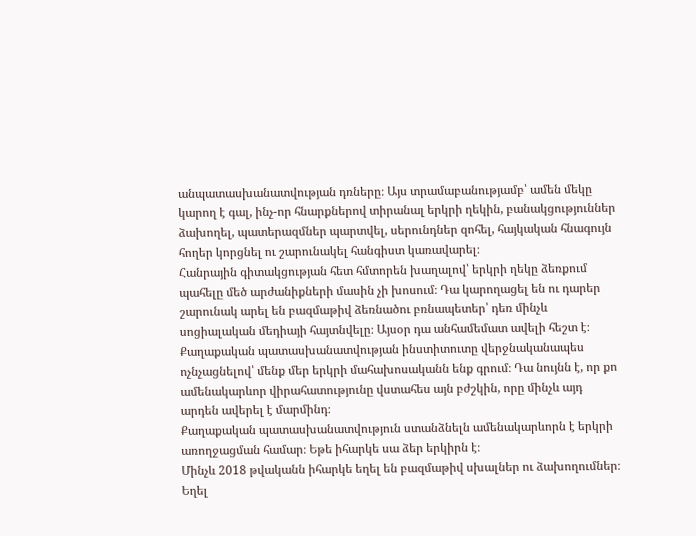անպատասխանատվության դռները։ Այս տրամաբանությամբ՝ ամեն մեկը կարող է գալ, ինչ-որ հնարքներով տիրանալ երկրի ղեկին, բանակցություններ ձախողել, պատերազմներ պարտվել, սերունդներ զոհել, հայկական հնագույն հողեր կորցնել ու շարունակել հանգիստ կառավարել։
Հանրային գիտակցության հետ հմտորեն խաղալով՝ երկրի ղեկը ձեռքում պահելը մեծ արժանիքների մասին չի խոսում։ Դա կարողացել են ու դարեր շարունակ արել են բազմաթիվ ձեռնածու բռնապետեր՝ դեռ մինչև սոցիալական մեդիայի հայտնվելը։ Այսօր դա անհամեմատ ավելի հեշտ է։
Քաղաքական պատասխանատվության ինստիտուտը վերջնականապես ոչնչացնելով՝ մենք մեր երկրի մահախոսականն ենք գրում։ Դա նույնն է, որ քո ամենակարևոր վիրահատությունը վստահես այն բժշկին, որը մինչև այդ արդեն ավերել է մարմինդ։
Քաղաքական պատասխանատվություն ստանձնելն ամենակարևորն է երկրի առողջացման համար։ Եթե իհարկե սա ձեր երկիրն է։
Մինչև 2018 թվականն իհարկե եղել են բազմաթիվ սխալներ ու ձախողումներ։ Եղել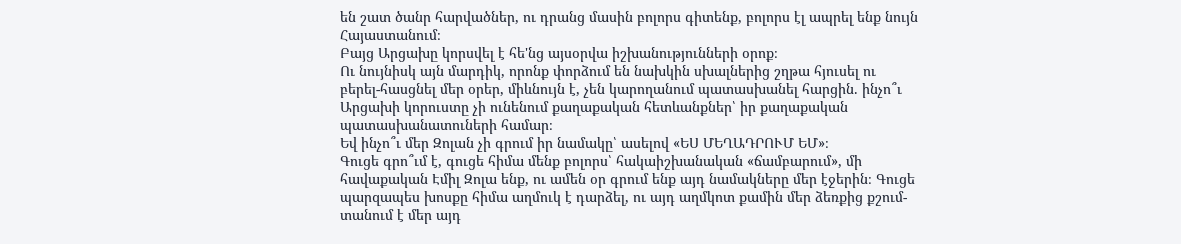են շատ ծանր հարվածներ, ու դրանց մասին բոլորս գիտենք, բոլորս էլ ապրել ենք նույն Հայաստանում։
Բայց Արցախը կորսվել է հե'նց այսօրվա իշխանությունների օրոք։
Ու նույնիսկ այն մարդիկ, որոնք փորձում են նախկին սխալներից շղթա հյուսել ու բերել-հասցնել մեր օրեր, միևնույն է, չեն կարողանում պատասխանել հարցին. ինչո՞ւ Արցախի կորուստը չի ունենում քաղաքական հետևանքներ՝ իր քաղաքական պատասխանատուների համար։
Եվ ինչո՞ւ մեր Զոլան չի գրում իր նամակը՝ ասելով «ԵՍ ՄԵՂԱԴՐՈՒՄ ԵՄ»։
Գուցե գրո՞ւմ է, գուցե հիմա մենք բոլորս՝ հակաիշխանական «ճամբարում», մի հավաքական Էմիլ Զոլա ենք, ու ամեն օր գրում ենք այդ նամակները մեր էջերին։ Գուցե պարզապես խոսքը հիմա աղմուկ է դարձել, ու այդ աղմկոտ քամին մեր ձեռքից քշում-տանում է մեր այդ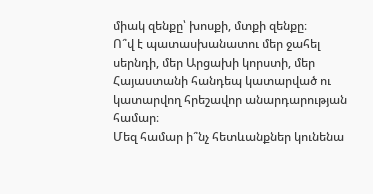միակ զենքը՝ խոսքի, մտքի զենքը։
Ո՞վ է պատասխանատու մեր ջահել սերնդի, մեր Արցախի կորստի, մեր Հայաստանի հանդեպ կատարված ու կատարվող հրեշավոր անարդարության համար։
Մեզ համար ի՞նչ հետևանքներ կունենա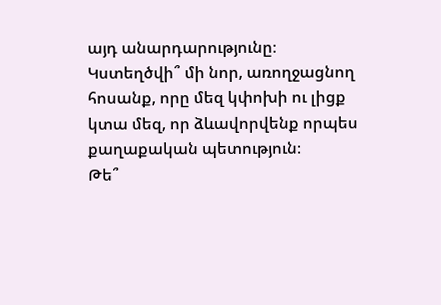այդ անարդարությունը։
Կստեղծվի՞ մի նոր, առողջացնող հոսանք, որը մեզ կփոխի ու լիցք կտա մեզ, որ ձևավորվենք որպես քաղաքական պետություն։
Թե՞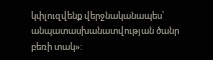կփլուզվենք վերջնականապես՝ անպատասխանատվության ծանր բեռի տակ»: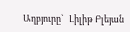Աղբյուրը`   Լիլիթ Բլեյան